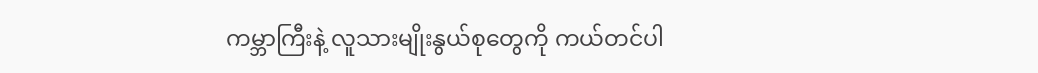ကမ္ဘာကြီးနဲ့ လူသားမျိုးနွယ်စုတွေကို ကယ်တင်ပါ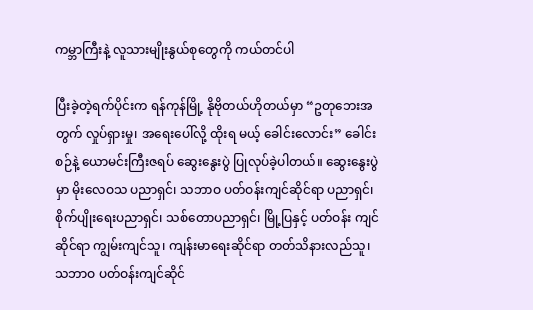ကမ္ဘာကြီးနဲ့ လူသားမျိုးနွယ်စုတွေကို ကယ်တင်ပါ

ပြီးခဲ့တဲ့ရက်ပိုင်းက ရန်ကုန်မြို့ နိုဗိုတယ်ဟိုတယ်မှာ “ဥတုဘေးအတွက် လှုပ်ရှားမှု၊ အရေးပေါ်လို့ ထိုးရ မယ့် ခေါင်းလောင်း” ခေါင်းစဉ်နဲ့ ယောမင်းကြီးဇရပ် ဆွေးနွေးပွဲ ပြုလုပ်ခဲ့ပါတယ်။ ဆွေးနွေးပွဲမှာ မိုးလေဝသ ပညာရှင်၊ သဘာဝ ပတ်ဝန်းကျင်ဆိုင်ရာ ပညာရှင်၊ စိုက်ပျိုးရေးပညာရှင်၊ သစ်တောပညာရှင်၊ မြို့ပြနှင့် ပတ်ဝန်း ကျင်ဆိုင်ရာ ကျွမ်းကျင်သူ၊ ကျန်းမာရေးဆိုင်ရာ တတ်သိနားလည်သူ၊ သဘာဝ ပတ်ဝန်းကျင်ဆိုင်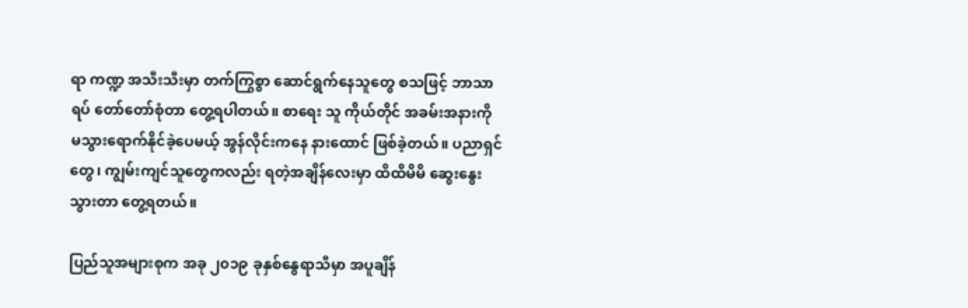ရာ ကဏ္ဍ အသီးသီးမှာ တက်ကြွစွာ ဆောင်ရွက်နေသူတွေ စသဖြင့် ဘာသာရပ် တော်တော်စုံတာ တွေ့ရပါတယ်။ စာရေး သူ ကိုယ်တိုင် အခမ်းအနားကို မသွားရောက်နိုင်ခဲ့ပေမယ့် အွန်လိုင်းကနေ နားထောင် ဖြစ်ခဲ့တယ်။ ပညာရှင် တွေ၊ ကျွမ်းကျင်သူတွေကလည်း ရတဲ့အချိန်လေးမှာ ထိထိမိမိ ဆွေးနွေးသွားတာ တွေ့ရတယ်။

ပြည်သူအများစုက အခု ၂၀၁၉ ခုနှစ်နွေရာသီမှာ အပူချိန်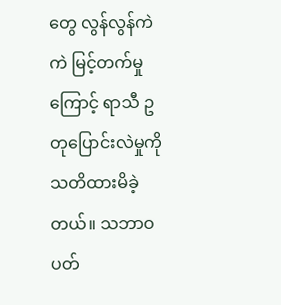တွေ လွန်လွန်ကဲကဲ မြင့်တက်မှုကြောင့် ရာသီ ဥတုပြောင်းလဲမှုကို သတိထားမိခဲ့တယ်။ သဘာဝ ပတ်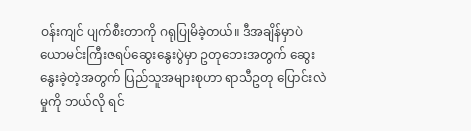ဝန်းကျင် ပျက်စီးတာကို ဂရုပြုမိခဲ့တယ်။ ဒီအချိန်မှာပဲ ယောမင်းကြီးဇရပ်ဆွေးနွေးပွဲမှာ ဥတုဘေးအတွက် ဆွေးနွေးခဲ့တဲ့အတွက် ပြည်သူအများစုဟာ ရာသီဥတု ပြောင်းလဲမှုကို ဘယ်လို ရင်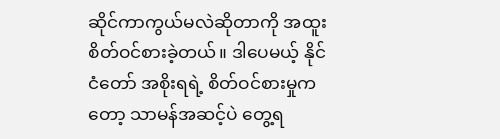ဆိုင်ကာကွယ်မလဲဆိုတာကို အထူး စိတ်ဝင်စားခဲ့တယ်။ ဒါပေမယ့် နိုင်ငံတော် အစိုးရရဲ့ စိတ်ဝင်စားမှုကတော့ သာမန်အဆင့်ပဲ တွေ့ရ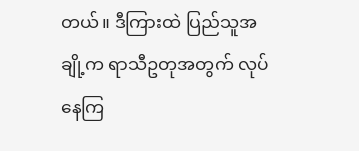တယ်။ ဒီကြားထဲ ပြည်သူအချို့က ရာသီဥတုအတွက် လုပ်နေကြ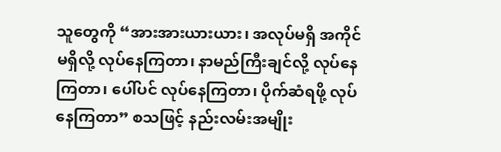သူတွေကို “အားအားယားယား၊ အလုပ်မရှိ အကိုင်မရှိလို့ လုပ်နေကြတာ၊ နာမည်ကြီးချင်လို့ လုပ်နေ ကြတာ၊ ပေါ်ပင် လုပ်နေကြတာ၊ ပိုက်ဆံရဖို့ လုပ်နေကြတာ” စသဖြင့် နည်းလမ်းအမျိုး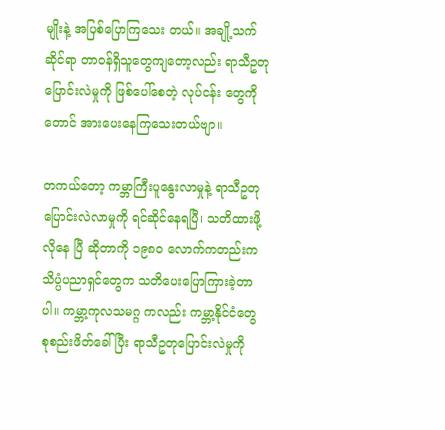မျိုးနဲ့ အပြစ်ပြောကြသေး တယ်။ အချို့သက်ဆိုင်ရာ တာဝန်ရှိသူတွေကျတော့လည်း ရာသီဥတုပြောင်းလဲမှုကို ဖြစ်ပေါ်စေတဲ့ လုပ်ငန်း တွေကိုတောင် အားပေးနေကြသေးတယ်ဗျာ။

တကယ်တော့ ကမ္ဘာကြီးပူနွေးလာမှုနဲ့ ရာသီဥတုပြောင်းလဲလာမှုကို ရင်ဆိုင်နေရပြီ၊ သတိထားဖို့လိုနေ ပြီ ဆိုတာကို ၁၉၈၀ လောက်ကတည်းက သိပ္ပံပညာရှင်တွေက သတိပေးပြောကြားခဲ့တာပါ။ ကမ္ဘာ့ကုလသမဂ္ဂ ကလည်း ကမ္ဘာ့နိုင်ငံတွေ စုစည်းဖိတ်ခေါ်ပြီး ရာသီဥတုပြောင်းလဲမှုကို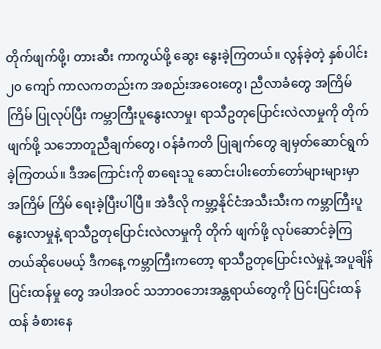တိုက်ဖျက်ဖို့၊ တားဆီး ကာကွယ်ဖို့ ဆွေး နွေးခဲ့ကြတယ်။ လွန်ခဲ့တဲ့ နှစ်ပါင်း ၂၀ ကျော် ကာလကတည်းက အစည်းအဝေးတွေ၊ ညီလာခံတွေ အကြိမ်ကြိမ် ပြုလုပ်ပြီး ကမ္ဘာကြီးပူနွေးလာမှု၊ ရာသီဥတုပြောင်းလဲလာမှုကို တိုက်ဖျက်ဖို့ သဘောတူညီချက်တွေ၊ ဝန်ခံကတိ ပြုချက်တွေ ချမှတ်ဆောင်ရွက်ခဲ့ကြတယ်။ ဒီအကြောင်းကို စာရေးသူ ဆောင်းပါးတော်တော်များများမှာ အကြိမ် ကြိမ် ရေးခဲ့ပြီးပါပြီ။ အဲဒီလို ကမ္ဘာ့နိုင်ငံအသီးသီးက ကမ္ဘာကြီးပူနွေးလာမှုနဲ့ ရာသီဥတုပြောင်းလဲလာမှုကို တိုက် ဖျက်ဖို့ လုပ်ဆောင်ခဲ့ကြတယ်ဆိုပေမယ့် ဒီကနေ့ ကမ္ဘာကြီးကတော့ ရာသီဥတုပြောင်းလဲမှုနဲ့ အပူချိန်ပြင်းထန်မှု တွေ အပါအဝင် သဘာဝဘေးအန္တရာယ်တွေကို ပြင်းပြင်းထန်ထန် ခံစားနေ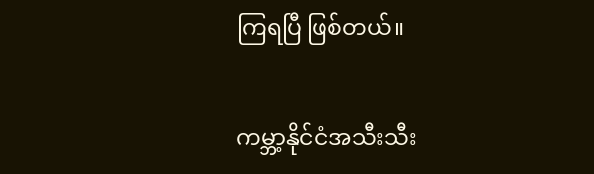ကြရပြီ ဖြစ်တယ်။

ကမ္ဘာ့နိုင်ငံအသီးသီး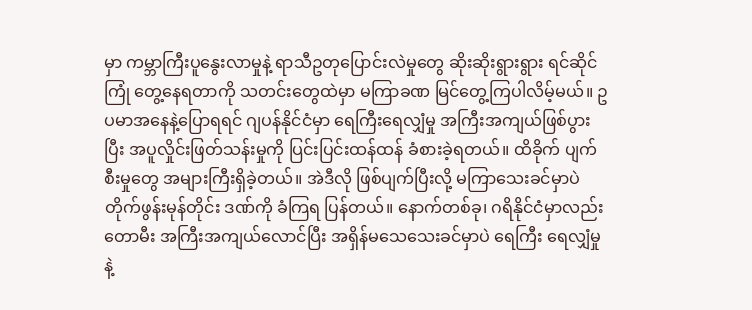မှာ ကမ္ဘာကြီးပူနွေးလာမှုနဲ့ ရာသီဥတုပြောင်းလဲမှုတွေ ဆိုးဆိုးရွားရွား ရင်ဆိုင်ကြုံ တွေ့နေရတာကို သတင်းတွေထဲမှာ မကြာခဏ မြင်တွေ့ကြပါလိမ့်မယ်။ ဥပမာအနေနဲ့ပြောရရင် ဂျပန်နိုင်ငံမှာ ရေကြီးရေလျှံမှု အကြီးအကျယ်ဖြစ်ပွားပြီး အပူလှိုင်းဖြတ်သန်းမှုကို ပြင်းပြင်းထန်ထန် ခံစားခဲ့ရတယ်။ ထိခိုက် ပျက်စီးမှုတွေ အများကြီးရှိခဲ့တယ်။ အဲဒီလို ဖြစ်ပျက်ပြီးလို့ မကြာသေးခင်မှာပဲ တိုက်ဖွန်းမုန်တိုင်း ဒဏ်ကို ခံကြရ ပြန်တယ်။ နောက်တစ်ခု၊ ဂရိနိုင်ငံမှာလည်း တောမီး အကြီးအကျယ်လောင်ပြီး အရှိန်မသေသေးခင်မှာပဲ ရေကြီး ရေလျှံမှုနဲ့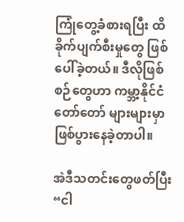ကြုံတွေ့ခံစားရပြီး ထိခိုက်ပျက်စီးမှုတွေ ဖြစ်ပေါ်ခဲ့တယ်။ ဒီလိုဖြစ်စဉ်တွေဟာ ကမ္ဘာ့နိုင်ငံ တော်တော် များများမှာ ဖြစ်ပွားနေခဲ့တာပါ။

အဲဒီသတင်းတွေဖတ်ပြီး “ငါ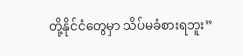တို့နိုင်ငံတွေမှာ သိပ်မခံစားရဘူး”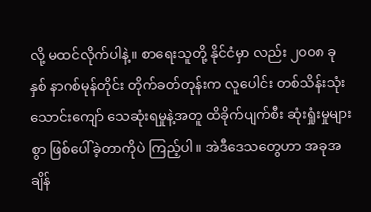လို့ မထင်လိုက်ပါနဲ့။ စာရေးသူတို့ နိုင်ငံမှာ လည်း ၂၀၀၈ ခုနှစ် နာဂစ်မုန်တိုင်း တိုက်ခတ်တုန်းက လူပေါင်း တစ်သိန်းသုံးသောင်းကျော် သေဆုံးရမှုနဲ့အတူ ထိခိုက်ပျက်စီး ဆုံးရှုံးမှုများစွာ ဖြစ်ပေါ်ခဲ့တာကိုပဲ ကြည့်ပါ။ အဲဒီဒေသတွေဟာ အခုအချိန်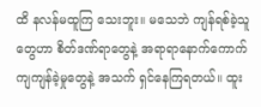ထိ နလန်မထူကြ သေးဘူး။ မသေဘဲ ကျန်ရစ်ခဲ့သူတွေဟာ စိတ်ဒဏ်ရာတွေနဲ့ အရာရာနောက်ကောက်ကျကျန်ခဲ့မှုတွေနဲ့ အသက် ရှင်နေကြရတယ်။ ထူး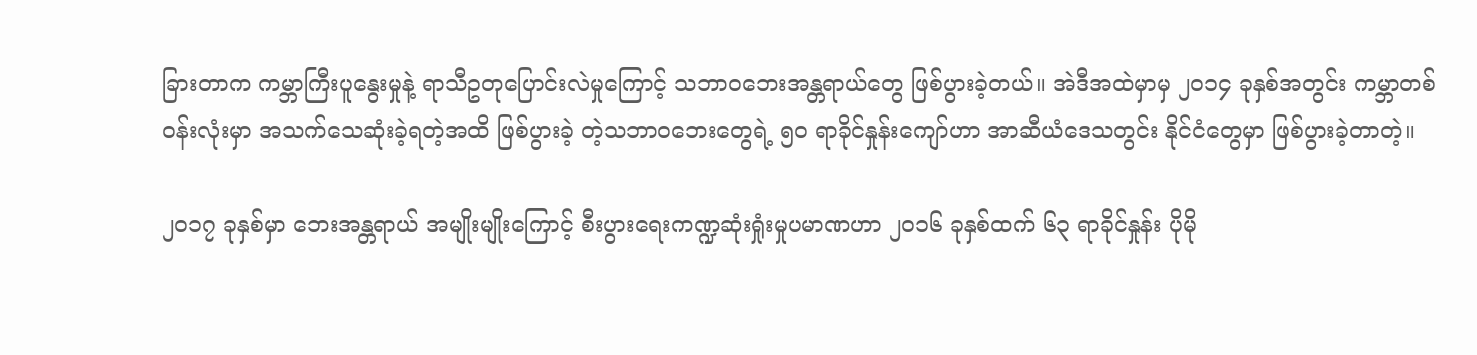ခြားတာက ကမ္ဘာကြီးပူနွေးမှုနဲ့ ရာသီဥတုပြောင်းလဲမှုကြောင့် သဘာဝဘေးအန္တရာယ်တွေ ဖြစ်ပွားခဲ့တယ်။ အဲဒီအထဲမှာမှ ၂ဝ၁၄ ခုနှစ်အတွင်း ကမ္ဘာတစ်ဝန်းလုံးမှာ အသက်သေဆုံးခဲ့ရတဲ့အထိ ဖြစ်ပွားခဲ့ တဲ့သဘာဝဘေးတွေရဲ့ ၅ဝ ရာခိုင်နှုန်းကျော်ဟာ အာဆီယံဒေသတွင်း နိုင်ငံတွေမှာ ဖြစ်ပွားခဲ့တာတဲ့။

၂ဝ၁၇ ခုနှစ်မှာ ဘေးအန္တရာယ် အမျိုးမျိုးကြောင့် စီးပွားရေးကဏ္ဍဆုံးရှုံးမှုပမာဏဟာ ၂ဝ၁၆ ခုနှစ်ထက် ၆၃ ရာခိုင်နှုန်း ပိုမို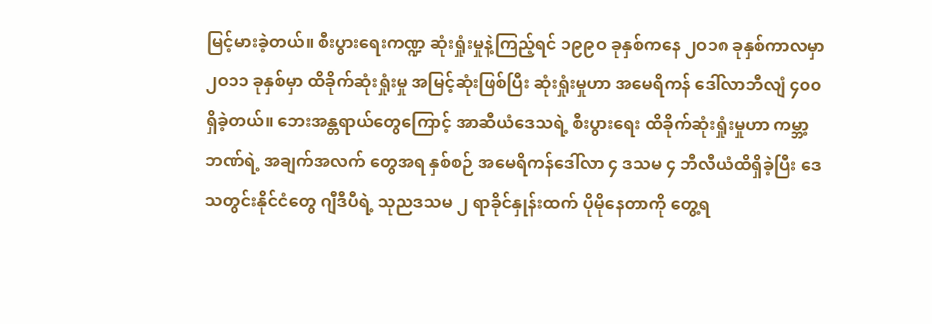မြင့်မားခဲ့တယ်။ စီးပွားရေးကဏ္ဍ ဆုံးရှုံးမှုနဲ့ကြည့်ရင် ၁၉၉ဝ ခုနှစ်ကနေ ၂ဝ၁၈ ခုနှစ်ကာလမှာ ၂ဝ၁၁ ခုနှစ်မှာ ထိခိုက်ဆုံးရှုံးမှု အမြင့်ဆုံးဖြစ်ပြီး ဆုံးရှုံးမှုဟာ အမေရိကန် ဒေါ်လာဘီလျံ ၄၀၀ ရှိခဲ့တယ်။ ဘေးအန္တရာယ်တွေကြောင့် အာဆီယံဒေသရဲ့ စီးပွားရေး ထိခိုက်ဆုံးရှုံးမှုဟာ ကမ္ဘာ့ဘဏ်ရဲ့ အချက်အလက် တွေအရ နှစ်စဉ် အမေရိကန်ဒေါ်လာ ၄ ဒသမ ၄ ဘီလီယံထိရှိခဲ့ပြီး ဒေသတွင်းနိုင်ငံတွေ ဂျီဒီပီရဲ့ သုညဒသမ ၂ ရာခိုင်နှုန်းထက် ပိုမိုနေတာကို တွေ့ရ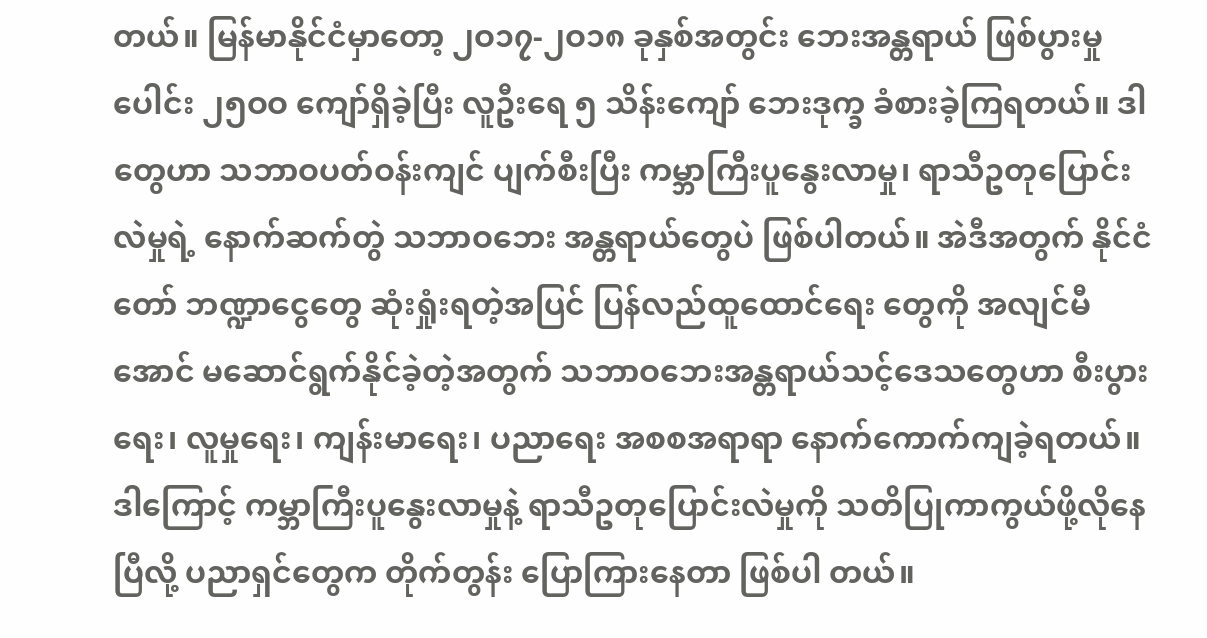တယ်။ မြန်မာနိုင်ငံမှာတော့ ၂ဝ၁၇-၂ဝ၁၈ ခုနှစ်အတွင်း ဘေးအန္တရာယ် ဖြစ်ပွားမှုပေါင်း ၂၅ဝဝ ကျော်ရှိခဲ့ပြီး လူဦးရေ ၅ သိန်းကျော် ဘေးဒုက္ခ ခံစားခဲ့ကြရတယ်။ ဒါတွေဟာ သဘာဝပတ်ဝန်းကျင် ပျက်စီးပြီး ကမ္ဘာကြီးပူနွေးလာမှု၊ ရာသီဥတုပြောင်းလဲမှုရဲ့ နောက်ဆက်တွဲ သဘာဝဘေး အန္တရာယ်တွေပဲ ဖြစ်ပါတယ်။ အဲဒီအတွက် နိုင်ငံတော် ဘဏ္ဍာငွေတွေ ဆုံးရှုံးရတဲ့အပြင် ပြန်လည်ထူထောင်ရေး တွေကို အလျင်မီအောင် မဆောင်ရွက်နိုင်ခဲ့တဲ့အတွက် သဘာဝဘေးအန္တရာယ်သင့်ဒေသတွေဟာ စီးပွားရေး၊ လူမှုရေး၊ ကျန်းမာရေး၊ ပညာရေး အစစအရာရာ နောက်ကောက်ကျခဲ့ရတယ်။ ဒါကြောင့် ကမ္ဘာကြီးပူနွေးလာမှုနဲ့ ရာသီဥတုပြောင်းလဲမှုကို သတိပြုကာကွယ်ဖို့လိုနေပြီလို့ ပညာရှင်တွေက တိုက်တွန်း ပြောကြားနေတာ ဖြစ်ပါ တယ်။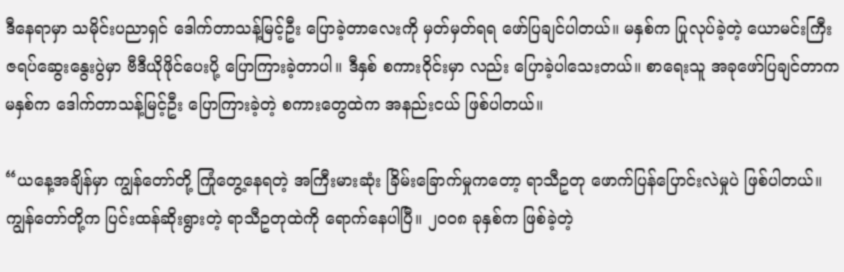ဒီနေရာမှာ သမိုင်းပညာရှင် ဒေါက်တာသန့်မြင့်ဦး ပြောခဲ့တာလေးကို မှတ်မှတ်ရရ ဖော်ပြချင်ပါတယ်။ မနှစ်က ပြုလုပ်ခဲ့တဲ့ ယောမင်းကြီးဇရပ်ဆွေးနွေးပွဲမှာ ဗီဒီယိုဖိုင်ပေးပို့ ပြောကြားခဲ့တာပါ။ ဒီနှစ် စကားဝိုင်းမှာ လည်း ပြောခဲ့ပါသေးတယ်။ စာရေးသူ အခုဖော်ပြချင်တာက မနှစ်က ဒေါက်တာသန့်မြင့်ဦး ပြောကြားခဲ့တဲ့ စကားတွေထဲက အနည်းငယ် ဖြစ်ပါတယ်။

“ယနေ့အချိန်မှာ ကျွန်တော်တို့ ကြုံတွေ့နေရတဲ့ အကြီးမားဆုံး ခြိမ်းခြောက်မှုကတော့ ရာသီဥတု ဖောက်ပြန်ပြောင်းလဲမှုပဲ ဖြစ်ပါတယ်။ ကျွန်တော်တို့က ပြင်းထန်ဆိုးရွားတဲ့ ရာသီဥတုထဲကို ရောက်နေပါပြီ။ ၂၀၀၈ ခုနှစ်က ဖြစ်ခဲ့တဲ့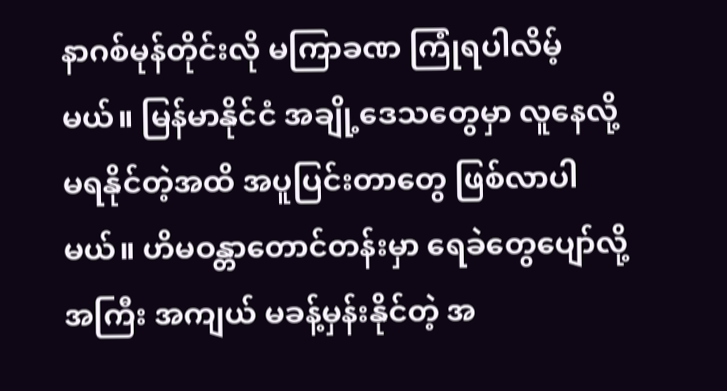နာဂစ်မုန်တိုင်းလို မကြာခဏ ကြုံရပါလိမ့်မယ်။ မြန်မာနိုင်ငံ အချို့ဒေသတွေမှာ လူနေလို့ မရနိုင်တဲ့အထိ အပူပြင်းတာတွေ ဖြစ်လာပါမယ်။ ဟိမဝန္တာတောင်တန်းမှာ ရေခဲတွေပျော်လို့ အကြီး အကျယ် မခန့်မှန်းနိုင်တဲ့ အ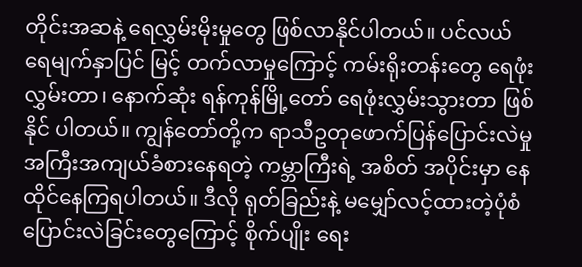တိုင်းအဆနဲ့ ရေလွှမ်းမိုးမှုတွေ ဖြစ်လာနိုင်ပါတယ်။ ပင်လယ်ရေမျက်နှာပြင် မြင့် တက်လာမှုကြောင့် ကမ်းရိုးတန်းတွေ ရေဖုံးလွှမ်းတာ၊ နောက်ဆုံး ရန်ကုန်မြို့တော် ရေဖုံးလွှမ်းသွားတာ ဖြစ်နိုင် ပါတယ်။ ကျွန်တော်တို့က ရာသီဥတုဖောက်ပြန်ပြောင်းလဲမှု အကြီးအကျယ်ခံစားနေရတဲ့ ကမ္ဘာကြီးရဲ့ အစိတ် အပိုင်းမှာ နေထိုင်နေကြရပါတယ်။ ဒီလို ရုတ်ခြည်းနဲ့ မမျှော်လင့်ထားတဲ့ပုံစံ ပြောင်းလဲခြင်းတွေကြောင့် စိုက်ပျိုး ရေး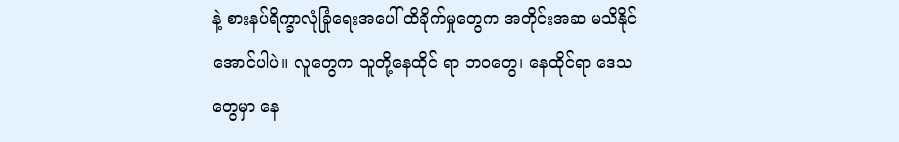နဲ့ စားနပ်ရိက္ခာလုံခြုံရေးအပေါ် ထိခိုက်မှုတွေက အတိုင်းအဆ မသိနိုင်အောင်ပါပဲ။ လူတွေက သူတို့နေထိုင် ရာ ဘဝတွေ၊ နေထိုင်ရာ ဒေသတွေမှာ နေ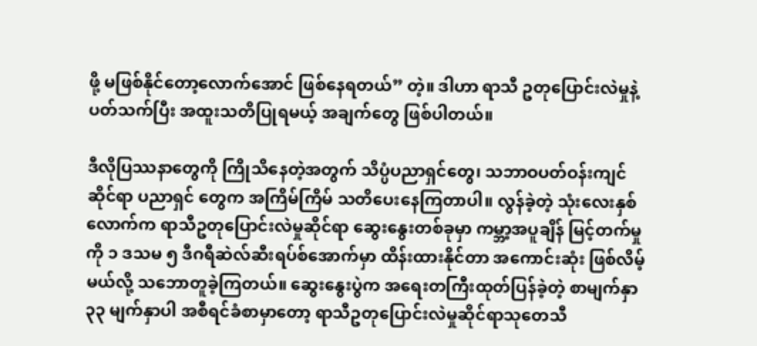ဖို့ မဖြစ်နိုင်တော့လောက်အောင် ဖြစ်နေရတယ်” တဲ့။ ဒါဟာ ရာသီ ဥတုပြောင်းလဲမှုနဲ့ပတ်သက်ပြီး အထူးသတိပြုရမယ့် အချက်တွေ ဖြစ်ပါတယ်။

ဒီလိုပြဿနာတွေကို ကြိုသိနေတဲ့အတွက် သိပ္ပံပညာရှင်တွေ၊ သဘာဝပတ်ဝန်းကျင်ဆိုင်ရာ ပညာရှင် တွေက အကြိမ်ကြိမ် သတိပေးနေကြတာပါ။ လွန်ခဲ့တဲ့ သုံးလေးနှစ်လောက်က ရာသီဥတုပြောင်းလဲမှုဆိုင်ရာ ဆွေးနွေးတစ်ခုမှာ ကမ္ဘာ့အပူချိန် မြင့်တက်မှုကို ၁ ဒသမ ၅ ဒီဂရီဆဲလ်ဆီးရပ်စ်အောက်မှာ ထိန်းထားနိုင်တာ အကောင်းဆုံး ဖြစ်လိမ့်မယ်လို့ သဘောတူခဲ့ကြတယ်။ ဆွေးနွေးပွဲက အရေးတကြီးထုတ်ပြန်ခဲ့တဲ့ စာမျက်နှာ ၃၃ မျက်နှာပါ အစီရင်ခံစာမှာတော့ ရာသီဥတုပြောင်းလဲမှုဆိုင်ရာသုတေသီ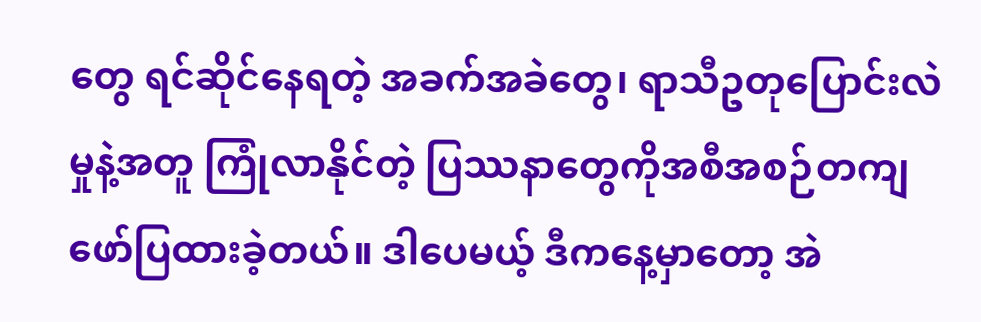တွေ ရင်ဆိုင်နေရတဲ့ အခက်အခဲတွေ၊ ရာသီဥတုပြောင်းလဲမှုနဲ့အတူ ကြုံလာနိုင်တဲ့ ပြဿနာတွေကိုအစီအစဉ်တကျ ဖော်ပြထားခဲ့တယ်။ ဒါပေမယ့် ဒီကနေ့မှာတော့ အဲ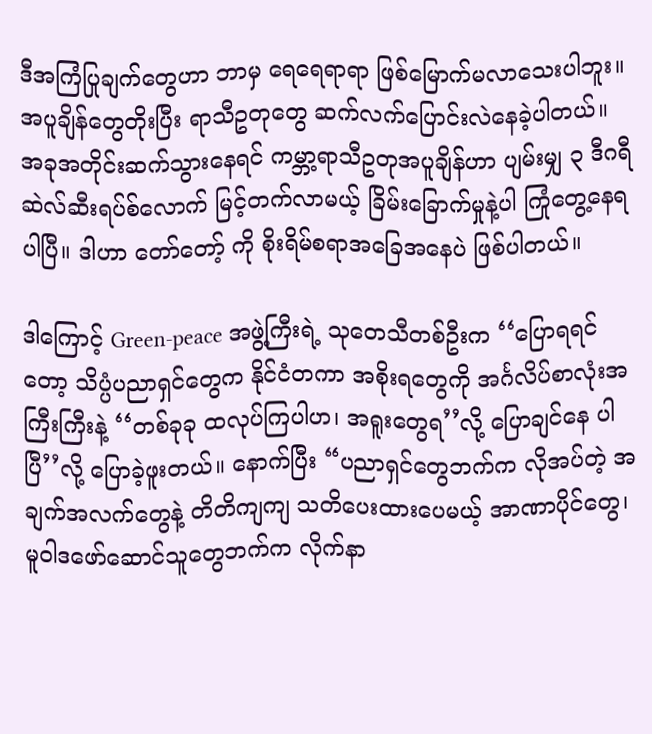ဒီအကြံပြုချက်တွေဟာ ဘာမှ ရေရေရာရာ ဖြစ်မြောက်မလာသေးပါဘူး။ အပူချိန်တွေတိုးပြီး ရာသီဥတုတွေ ဆက်လက်ပြောင်းလဲနေခဲ့ပါတယ်။ အခုအတိုင်းဆက်သွားနေရင် ကမ္ဘာ့ရာသီဥတုအပူချိန်ဟာ ပျမ်းမျှ ၃ ဒီဂရီဆဲလ်ဆီးရပ်စ်လောက် မြင့်တက်လာမယ့် ခြိမ်းခြောက်မှုနဲ့ပါ ကြုံတွေ့နေရပါပြီ။ ဒါဟာ တော်တော့် ကို စိုးရိမ်စရာအခြေအနေပဲ ဖြစ်ပါတယ်။

ဒါကြောင့် Green-peace အဖွဲ့ကြီးရဲ့ သုတေသီတစ်ဦးက ‘‘ပြောရရင်တော့ သိပ္ပံပညာရှင်တွေက နိုင်ငံတကာ အစိုးရတွေကို အင်္ဂလိပ်စာလုံးအကြီးကြီးနဲ့ ‘‘တစ်ခုခု ထလုပ်ကြပါဟ၊ အရူးတွေရ’’လို့ ပြောချင်နေ ပါပြီ’’လို့ ပြောခဲ့ဖူးတယ်။ နောက်ပြီး “ပညာရှင်တွေဘက်က လိုအပ်တဲ့ အချက်အလက်တွေနဲ့ တိတိကျကျ သတိပေးထားပေမယ့် အာဏာပိုင်တွေ၊ မူဝါဒဖော်ဆောင်သူတွေဘက်က လိုက်နာ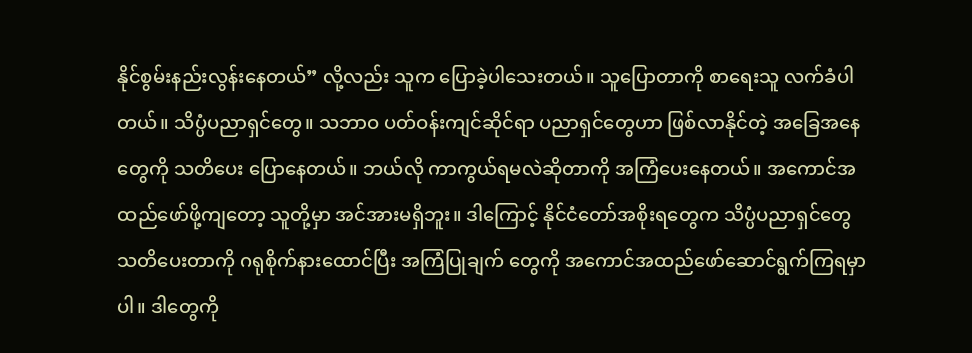နိုင်စွမ်းနည်းလွန်းနေတယ်” လို့လည်း သူက ပြောခဲ့ပါသေးတယ်။ သူပြောတာကို စာရေးသူ လက်ခံပါတယ်။ သိပ္ပံပညာရှင်တွေ။ သဘာဝ ပတ်ဝန်းကျင်ဆိုင်ရာ ပညာရှင်တွေဟာ ဖြစ်လာနိုင်တဲ့ အခြေအနေတွေကို သတိပေး ပြောနေတယ်။ ဘယ်လို ကာကွယ်ရမလဲဆိုတာကို အကြံပေးနေတယ်။ အကောင်အထည်ဖော်ဖို့ကျတော့ သူတို့မှာ အင်အားမရှိဘူး။ ဒါကြောင့် နိုင်ငံတော်အစိုးရတွေက သိပ္ပံပညာရှင်တွေ သတိပေးတာကို ဂရုစိုက်နားထောင်ပြီး အကြံပြုချက် တွေကို အကောင်အထည်ဖော်ဆောင်ရွက်ကြရမှာပါ။ ဒါတွေကို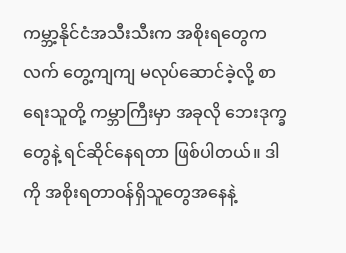ကမ္ဘာ့နိုင်ငံအသီးသီးက အစိုးရတွေက လက် တွေ့ကျကျ မလုပ်ဆောင်ခဲ့လို့ စာရေးသူတို့ ကမ္ဘာကြီးမှာ အခုလို ဘေးဒုက္ခတွေနဲ့ ရင်ဆိုင်နေရတာ ဖြစ်ပါတယ်။ ဒါကို အစိုးရတာဝန်ရှိသူတွေအနေနဲ့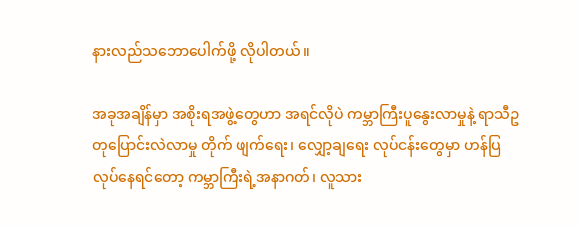နားလည်သဘောပေါက်ဖို့ လိုပါတယ်။

အခုအချိန်မှာ အစိုးရအဖွဲ့တွေဟာ အရင်လိုပဲ ကမ္ဘာကြီးပူနွေးလာမှုနဲ့ ရာသီဥတုပြောင်းလဲလာမှု တိုက် ဖျက်ရေး၊ လျှော့ချရေး လုပ်ငန်းတွေမှာ ဟန်ပြလုပ်နေရင်တော့ ကမ္ဘာကြီးရဲ့အနာဂတ်၊ လူသား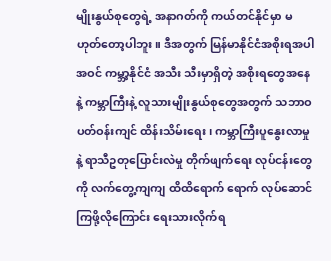မျိုးနွယ်စုတွေရဲ့ အနာဂတ်ကို ကယ်တင်နိုင်မှာ မဟုတ်တော့ပါဘူး။ ဒီအတွက် မြန်မာနိုင်ငံအစိုးရအပါအဝင် ကမ္ဘာ့နိုင်ငံ အသီး သီးမှာရှိတဲ့ အစိုးရတွေအနေနဲ့ ကမ္ဘာကြီးနဲ့ လူသားမျိုးနွယ်စုတွေအတွက် သဘာဝ ပတ်ဝန်းကျင် ထိန်းသိမ်းရေး၊ ကမ္ဘာကြီးပူနွေးလာမှုနဲ့ ရာသီဥတုပြောင်းလဲမှု တိုက်ဖျက်ရေး လုပ်ငန်းတွေကို လက်တွေ့ကျကျ ထိထိရောက် ရောက် လုပ်ဆောင်ကြဖို့လိုကြောင်း ရေးသားလိုက်ရ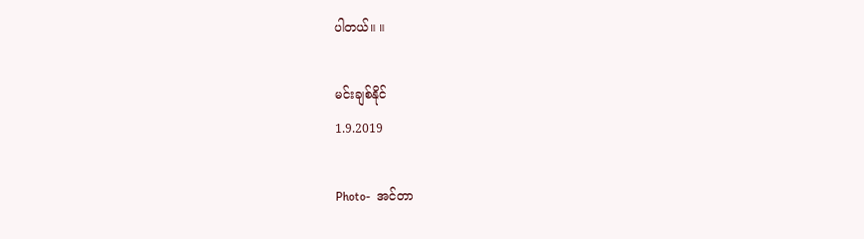ပါတယ်။ ။

မင်းချစ်နိုင်
1.9.2019

Photo-  အင်တာ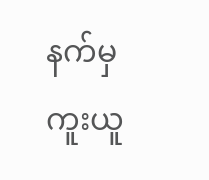နက်မှ ကူးယူ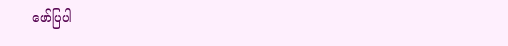ဖော်ပြပါ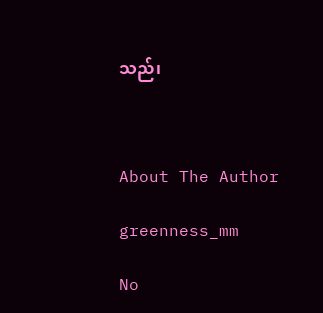သည်၊



About The Author

greenness_mm

No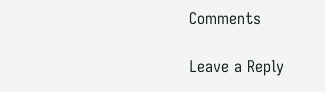Comments

Leave a Reply